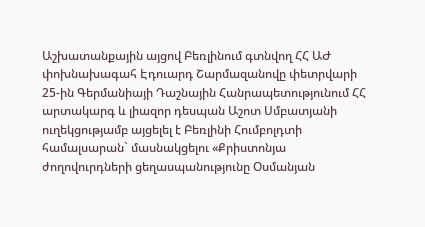Աշխատանքային այցով Բեռլինում գտնվող ՀՀ ԱԺ փոխնախագահ Էդուարդ Շարմազանովը փետրվարի 25-ին Գերմանիայի Դաշնային Հանրապետությունում ՀՀ արտակարգ և լիազոր դեսպան Աշոտ Սմբատյանի ուղեկցությամբ այցելել է Բեռլինի Հումբոլդտի համալսարան` մասնակցելու «Քրիստոնյա ժողովուրդների ցեղասպանությունը Օսմանյան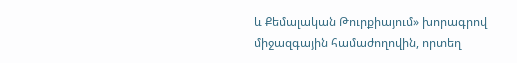և Քեմալական Թուրքիայում» խորագրով միջազգային համաժողովին, որտեղ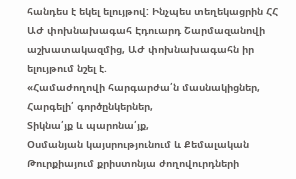հանդես է եկել ելույթով: Ինչպես տեղեկացրին ՀՀ ԱԺ փոխնախագահ Էդուարդ Շարմազանովի աշխատակազմից, ԱԺ փոխնախագահն իր ելույթում նշել է.
«Համաժողովի հարգարժա՛ն մասնակիցներ,
Հարգելի՛ գործընկերներ,
Տիկնա՛յք և պարոնա՛յք,
Օսմանյան կայսրությունում և Քեմալական Թուրքիայում քրիստոնյա ժողովուրդների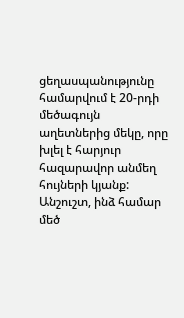ցեղասպանությունը համարվում է 20-րդի մեծագույն աղետներից մեկը, որը խլել է հարյուր հազարավոր անմեղ հույների կյանք: Անշուշտ, ինձ համար մեծ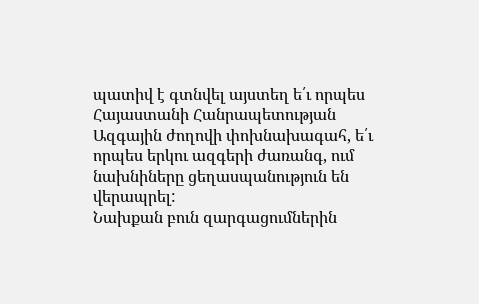պատիվ է գտնվել այստեղ ե՛ւ որպես Հայաստանի Հանրապետության Ազգային ժողովի փոխնախագահ, ե՛ւ որպես երկու ազգերի ժառանգ, ում նախնիները ցեղասպանություն են վերապրել:
Նախքան բուն զարգացումներին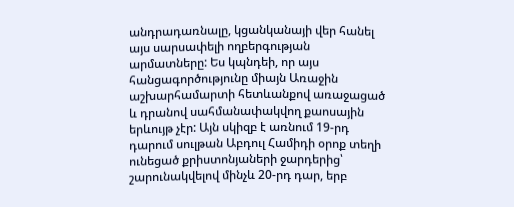անդրադառնալը, կցանկանայի վեր հանել այս սարսափելի ողբերգության արմատները: Ես կպնդեի, որ այս հանցագործությունը միայն Առաջին աշխարհամարտի հետևանքով առաջացած և դրանով սահմանափակվող քաոսային երևույթ չէր: Այն սկիզբ է առնում 19-րդ դարում սուլթան Աբդուլ Համիդի օրոք տեղի ունեցած քրիստոնյաների ջարդերից՝ շարունակվելով մինչև 20-րդ դար, երբ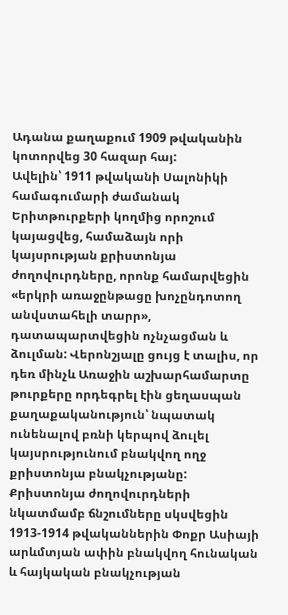Ադանա քաղաքում 1909 թվականին կոտորվեց 30 հազար հայ:
Ավելին՝ 1911 թվականի Սալոնիկի համագումարի ժամանակ Երիտթուրքերի կողմից որոշում կայացվեց, համաձայն որի կայսրության քրիստոնյա ժողովուրդները, որոնք համարվեցին «երկրի առաջընթացը խոչընդոտող անվստահելի տարր», դատապարտվեցին ոչնչացման և ձուլման: Վերոնշյալը ցույց է տալիս, որ դեռ մինչև Առաջին աշխարհամարտը թուրքերը որդեգրել էին ցեղասպան քաղաքականություն՝ նպատակ ունենալով բռնի կերպով ձուլել կայսրությունում բնակվող ողջ քրիստոնյա բնակչությանը:
Քրիստոնյա ժողովուրդների նկատմամբ ճնշումները սկսվեցին 1913-1914 թվականներին Փոքր Ասիայի արևմտյան ափին բնակվող հունական և հայկական բնակչության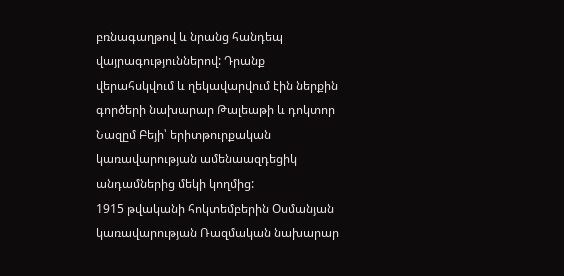բռնագաղթով և նրանց հանդեպ վայրագություններով: Դրանք վերահսկվում և ղեկավարվում էին ներքին գործերի նախարար Թալեաթի և դոկտոր Նազըմ Բեյի՝ երիտթուրքական կառավարության ամենաազդեցիկ անդամներից մեկի կողմից:
1915 թվականի հոկտեմբերին Օսմանյան կառավարության Ռազմական նախարար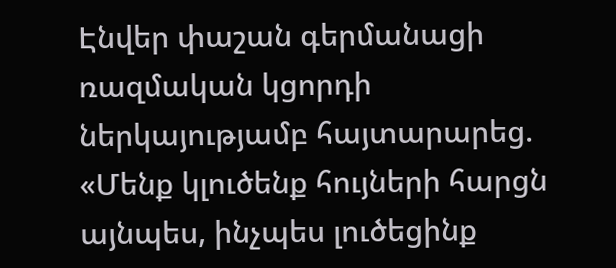Էնվեր փաշան գերմանացի ռազմական կցորդի ներկայությամբ հայտարարեց. «Մենք կլուծենք հույների հարցն այնպես, ինչպես լուծեցինք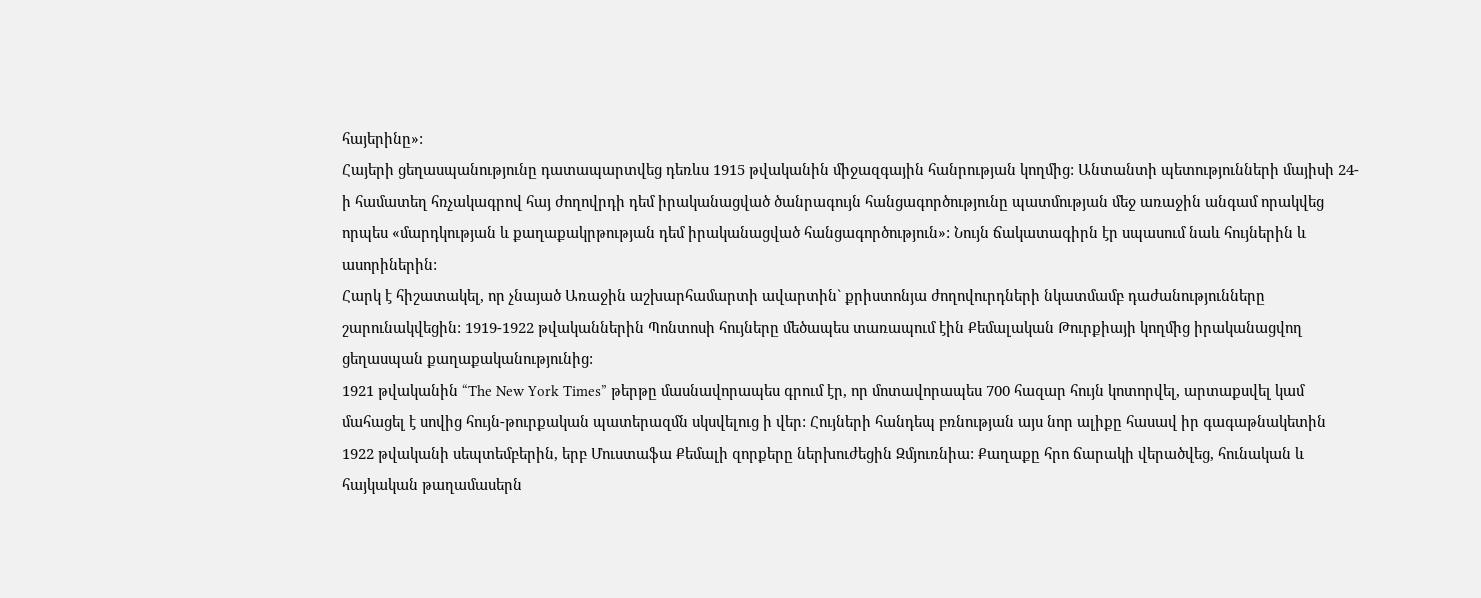հայերինը»:
Հայերի ցեղասպանությունը դատապարտվեց դեռևս 1915 թվականին միջազգային հանրության կողմից: Անտանտի պետությունների մայիսի 24-ի համատեղ հռչակագրով հայ ժողովրդի դեմ իրականացված ծանրագույն հանցագործությունը պատմության մեջ առաջին անգամ որակվեց որպես «մարդկության և քաղաքակրթության դեմ իրականացված հանցագործություն»: Նույն ճակատագիրն էր սպասում նաև հույներին և ասորիներին:
Հարկ է հիշատակել, որ չնայած Առաջին աշխարհամարտի ավարտին` քրիստոնյա ժողովուրդների նկատմամբ դաժանությունները շարունակվեցին: 1919-1922 թվականներին Պոնտոսի հույները մեծապես տառապում էին Քեմալական Թուրքիայի կողմից իրականացվող ցեղասպան քաղաքականությունից:
1921 թվականին “The New York Times” թերթը մասնավորապես գրում էր, որ մոտավորապես 700 հազար հույն կոտորվել, արտաքսվել կամ մահացել է սովից հույն-թուրքական պատերազմն սկսվելուց ի վեր: Հույների հանդեպ բռնության այս նոր ալիքը հասավ իր գագաթնակետին 1922 թվականի սեպտեմբերին, երբ Մուստաֆա Քեմալի զորքերը ներխուժեցին Զմյուռնիա: Քաղաքը հրո ճարակի վերածվեց, հունական և հայկական թաղամասերն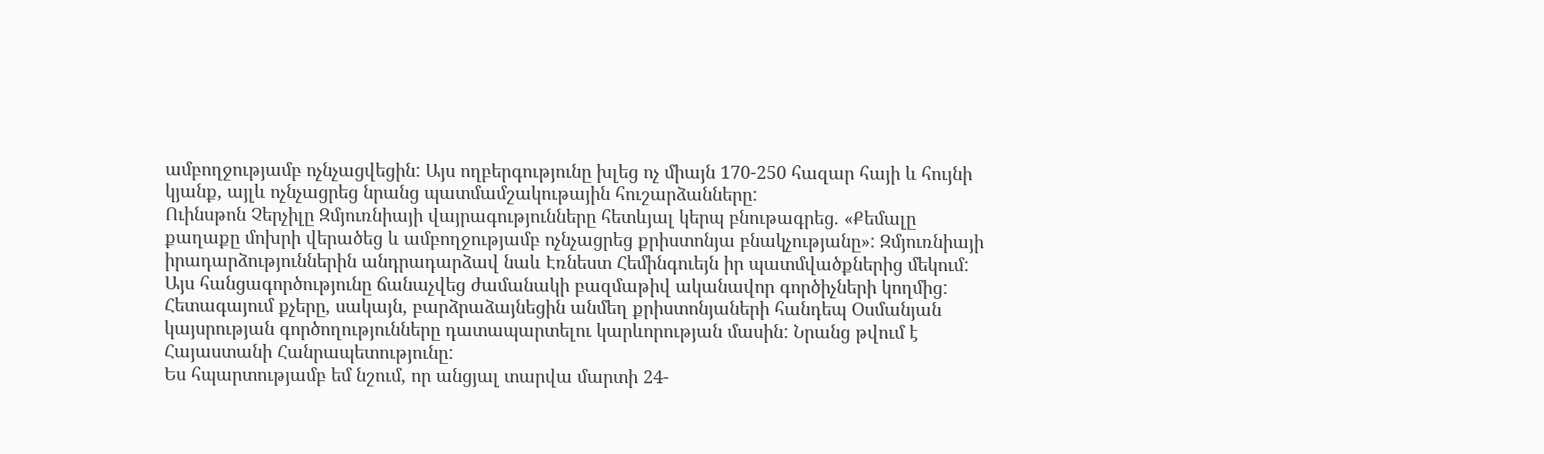ամբողջությամբ ոչնչացվեցին: Այս ողբերգությունը խլեց ոչ միայն 170-250 հազար հայի և հույնի կյանք, այլև ոչնչացրեց նրանց պատմամշակութային հուշարձանները:
Ուինսթոն Չերչիլը Զմյուռնիայի վայրագությունները հետևյալ կերպ բնութագրեց. «Քեմալը քաղաքը մոխրի վերածեց և ամբողջությամբ ոչնչացրեց քրիստոնյա բնակչությանը»: Զմյուռնիայի իրադարձություններին անդրադարձավ նաև Էռնեստ Հեմինգուեյն իր պատմվածքներից մեկում:
Այս հանցագործությունը ճանաչվեց ժամանակի բազմաթիվ ականավոր գործիչների կողմից: Հետագայում քչերը, սակայն, բարձրաձայնեցին անմեղ քրիստոնյաների հանդեպ Օսմանյան կայսրության գործողությունները դատապարտելու կարևորության մասին: Նրանց թվում է Հայաստանի Հանրապետությունը:
Ես հպարտությամբ եմ նշում, որ անցյալ տարվա մարտի 24-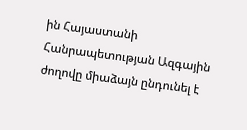ին Հայաստանի Հանրապետության Ազգային ժողովը միաձայն ընդունել է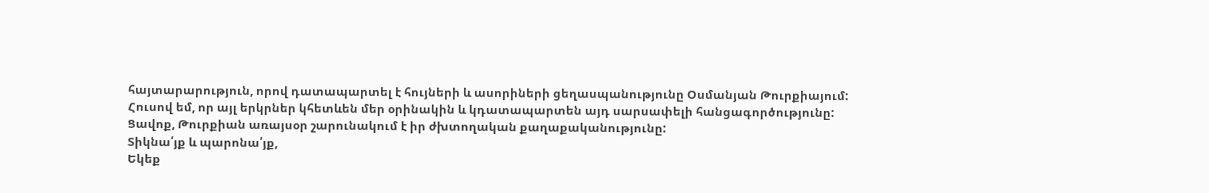հայտարարություն, որով դատապարտել է հույների և ասորիների ցեղասպանությունը Օսմանյան Թուրքիայում:
Հուսով եմ, որ այլ երկրներ կհետևեն մեր օրինակին և կդատապարտեն այդ սարսափելի հանցագործությունը: Ցավոք, Թուրքիան առայսօր շարունակում է իր ժխտողական քաղաքականությունը:
Տիկնա՛յք և պարոնա՛յք,
Եկեք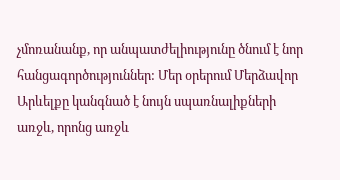չմոռանանք, որ անպատժելիությունը ծնում է նոր հանցագործություններ: Մեր օրերում Մերձավոր Արևելքը կանգնած է նույն սպառնալիքների առջև, որոնց առջև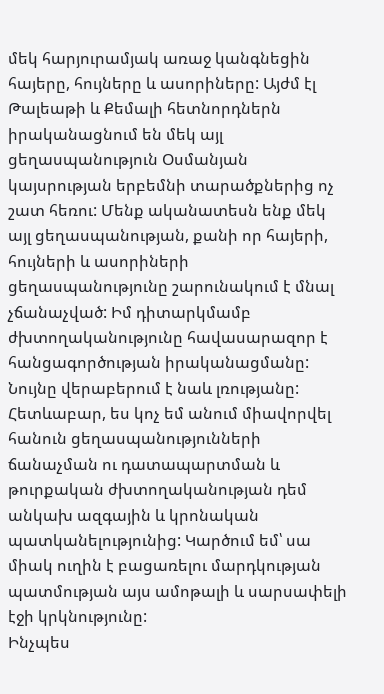մեկ հարյուրամյակ առաջ կանգնեցին հայերը, հույները և ասորիները: Այժմ էլ Թալեաթի և Քեմալի հետնորդներն իրականացնում են մեկ այլ ցեղասպանություն Օսմանյան կայսրության երբեմնի տարածքներից ոչ շատ հեռու: Մենք ականատեսն ենք մեկ այլ ցեղասպանության, քանի որ հայերի, հույների և ասորիների ցեղասպանությունը շարունակում է մնալ չճանաչված: Իմ դիտարկմամբ ժխտողականությունը հավասարազոր է հանցագործության իրականացմանը: Նույնը վերաբերում է նաև լռությանը:
Հետևաբար, ես կոչ եմ անում միավորվել հանուն ցեղասպանությունների ճանաչման ու դատապարտման և թուրքական ժխտողականության դեմ անկախ ազգային և կրոնական պատկանելությունից: Կարծում եմ՝ սա միակ ուղին է բացառելու մարդկության պատմության այս ամոթալի և սարսափելի էջի կրկնությունը:
Ինչպես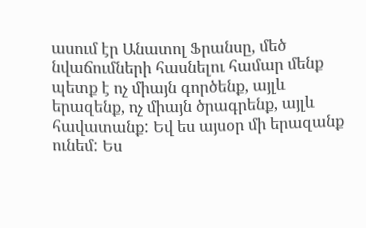ասում էր Անատոլ Ֆրանսը, մեծ նվաճումների հասնելու համար մենք պետք է ոչ միայն գործենք, այլև երազենք, ոչ միայն ծրագրենք, այլև հավատանք: Եվ ես այսօր մի երազանք ունեմ: Ես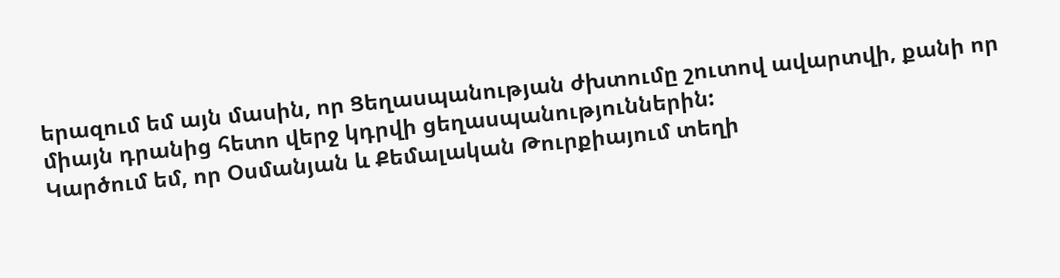երազում եմ այն մասին, որ Ցեղասպանության ժխտումը շուտով ավարտվի, քանի որ միայն դրանից հետո վերջ կդրվի ցեղասպանություններին:
Կարծում եմ, որ Օսմանյան և Քեմալական Թուրքիայում տեղի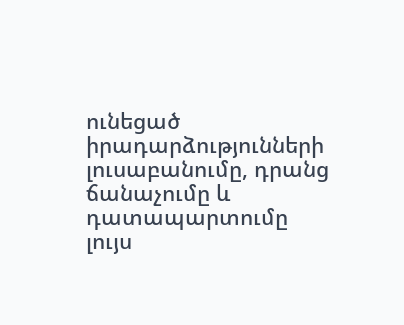ունեցած իրադարձությունների լուսաբանումը, դրանց ճանաչումը և դատապարտումը լույս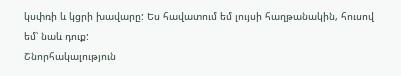կսփռի և կցրի խավարը: Ես հավատում եմ լույսի հաղթանակին, հուսով եմ՝ նաև դուք:
Շնորհակալություն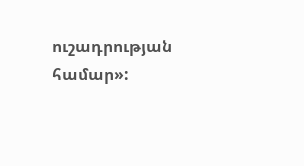ուշադրության համար»: